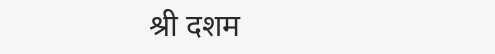श्री दशम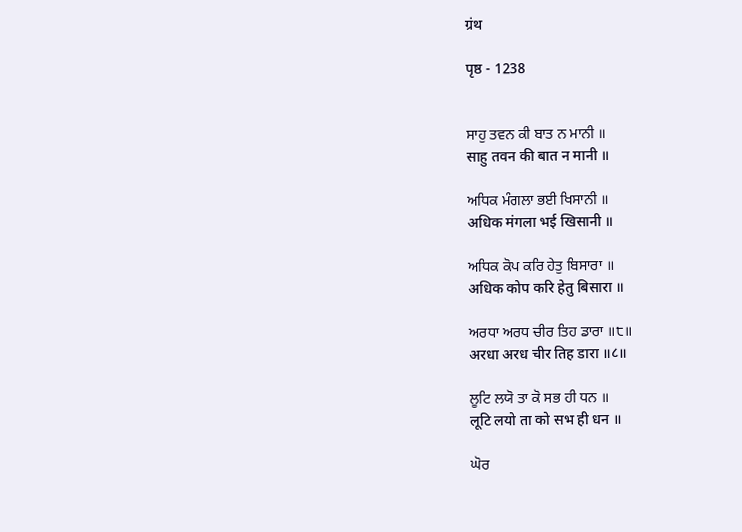ग्रंथ

पृष्ठ - 1238


ਸਾਹੁ ਤਵਨ ਕੀ ਬਾਤ ਨ ਮਾਨੀ ॥
साहु तवन की बात न मानी ॥

ਅਧਿਕ ਮੰਗਲਾ ਭਈ ਖਿਸਾਨੀ ॥
अधिक मंगला भई खिसानी ॥

ਅਧਿਕ ਕੋਪ ਕਰਿ ਹੇਤੁ ਬਿਸਾਰਾ ॥
अधिक कोप करि हेतु बिसारा ॥

ਅਰਧਾ ਅਰਧ ਚੀਰ ਤਿਹ ਡਾਰਾ ॥੮॥
अरधा अरध चीर तिह डारा ॥८॥

ਲੂਟਿ ਲਯੋ ਤਾ ਕੋ ਸਭ ਹੀ ਧਨ ॥
लूटि लयो ता को सभ ही धन ॥

ਘੋਰ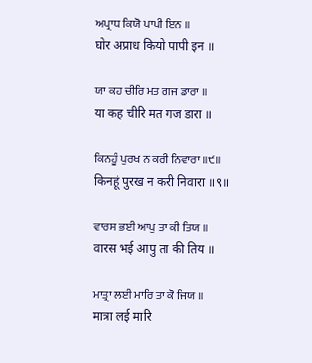ਅਪ੍ਰਾਧ ਕਿਯੋ ਪਾਪੀ ਇਨ ॥
घोर अप्राध कियो पापी इन ॥

ਯਾ ਕਹ ਚੀਰਿ ਮਤ ਗਜ ਡਾਰਾ ॥
या कह चीरि मत गज डारा ॥

ਕਿਨਹੂੰ ਪੁਰਖ ਨ ਕਰੀ ਨਿਵਾਰਾ ॥੯॥
किनहूं पुरख न करी निवारा ॥९॥

ਵਾਰਸ ਭਈ ਆਪੁ ਤਾ ਕੀ ਤਿਯ ॥
वारस भई आपु ता की तिय ॥

ਮਾਤ੍ਰਾ ਲਈ ਮਾਰਿ ਤਾ ਕੋ ਜਿਯ ॥
मात्रा लई मारि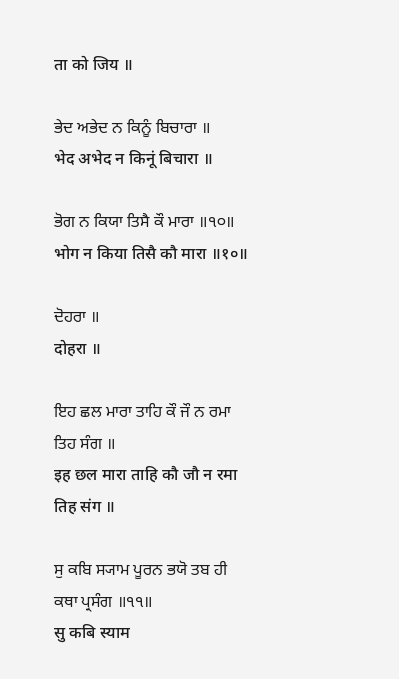ता को जिय ॥

ਭੇਦ ਅਭੇਦ ਨ ਕਿਨੂੰ ਬਿਚਾਰਾ ॥
भेद अभेद न किनूं बिचारा ॥

ਭੋਗ ਨ ਕਿਯਾ ਤਿਸੈ ਕੌ ਮਾਰਾ ॥੧੦॥
भोग न किया तिसै कौ मारा ॥१०॥

ਦੋਹਰਾ ॥
दोहरा ॥

ਇਹ ਛਲ ਮਾਰਾ ਤਾਹਿ ਕੌ ਜੌ ਨ ਰਮਾ ਤਿਹ ਸੰਗ ॥
इह छल मारा ताहि कौ जौ न रमा तिह संग ॥

ਸੁ ਕਬਿ ਸ੍ਯਾਮ ਪੂਰਨ ਭਯੋ ਤਬ ਹੀ ਕਥਾ ਪ੍ਰਸੰਗ ॥੧੧॥
सु कबि स्याम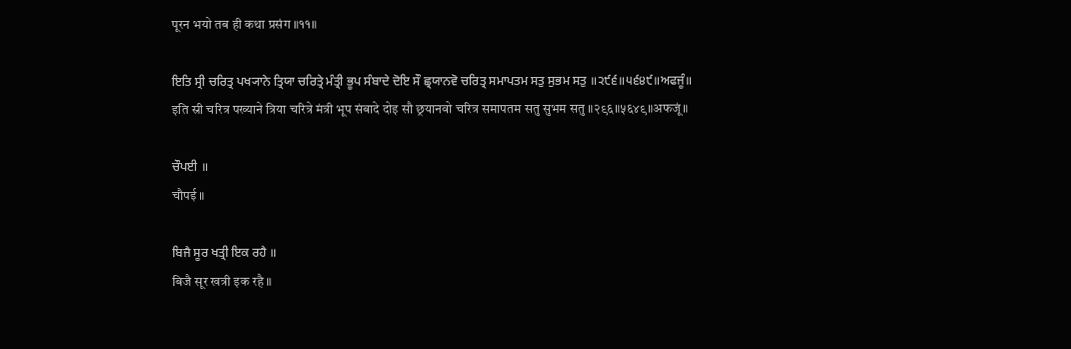पूरन भयो तब ही कथा प्रसंग ॥११॥

ਇਤਿ ਸ੍ਰੀ ਚਰਿਤ੍ਰ ਪਖ੍ਯਾਨੇ ਤ੍ਰਿਯਾ ਚਰਿਤ੍ਰੇ ਮੰਤ੍ਰੀ ਭੂਪ ਸੰਬਾਦੇ ਦੋਇ ਸੌ ਛ੍ਰਯਾਨਵੋ ਚਰਿਤ੍ਰ ਸਮਾਪਤਮ ਸਤੁ ਸੁਭਮ ਸਤੁ ॥੨੯੬॥੫੬੪੯॥ਅਫਜੂੰ॥
इति स्री चरित्र पख्याने त्रिया चरित्रे मंत्री भूप संबादे दोइ सौ छ्रयानवो चरित्र समापतम सतु सुभम सतु ॥२९६॥५६४९॥अफजूं॥

ਚੌਪਈ ॥
चौपई ॥

ਬਿਜੈ ਸੂਰ ਖਤ੍ਰੀ ਇਕ ਰਹੈ ॥
बिजै सूर खत्री इक रहै ॥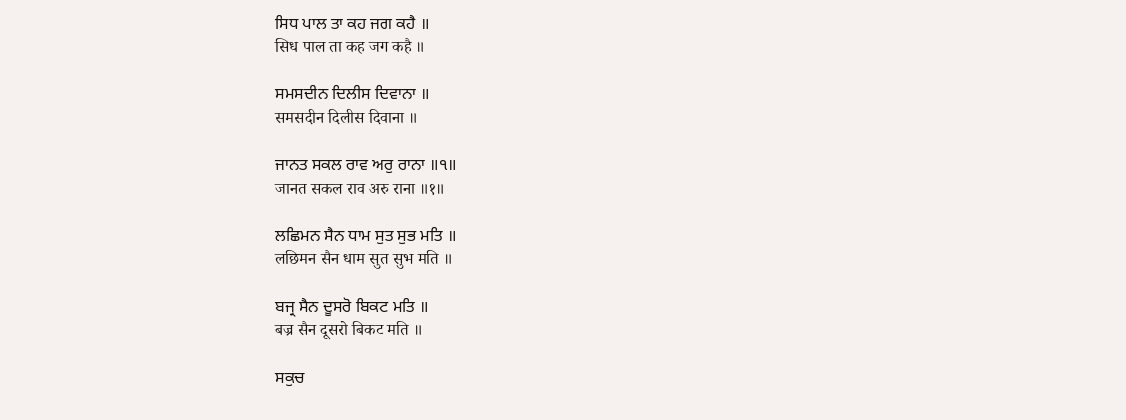ਸਿਧ ਪਾਲ ਤਾ ਕਹ ਜਗ ਕਹੈ ॥
सिध पाल ता कह जग कहै ॥

ਸਮਸਦੀਨ ਦਿਲੀਸ ਦਿਵਾਨਾ ॥
समसदीन दिलीस दिवाना ॥

ਜਾਨਤ ਸਕਲ ਰਾਵ ਅਰੁ ਰਾਨਾ ॥੧॥
जानत सकल राव अरु राना ॥१॥

ਲਛਿਮਨ ਸੈਨ ਧਾਮ ਸੁਤ ਸੁਭ ਮਤਿ ॥
लछिमन सैन धाम सुत सुभ मति ॥

ਬਜ੍ਰ ਸੈਨ ਦੂਸਰੋ ਬਿਕਟ ਮਤਿ ॥
बज्र सैन दूसरो बिकट मति ॥

ਸਕੁਚ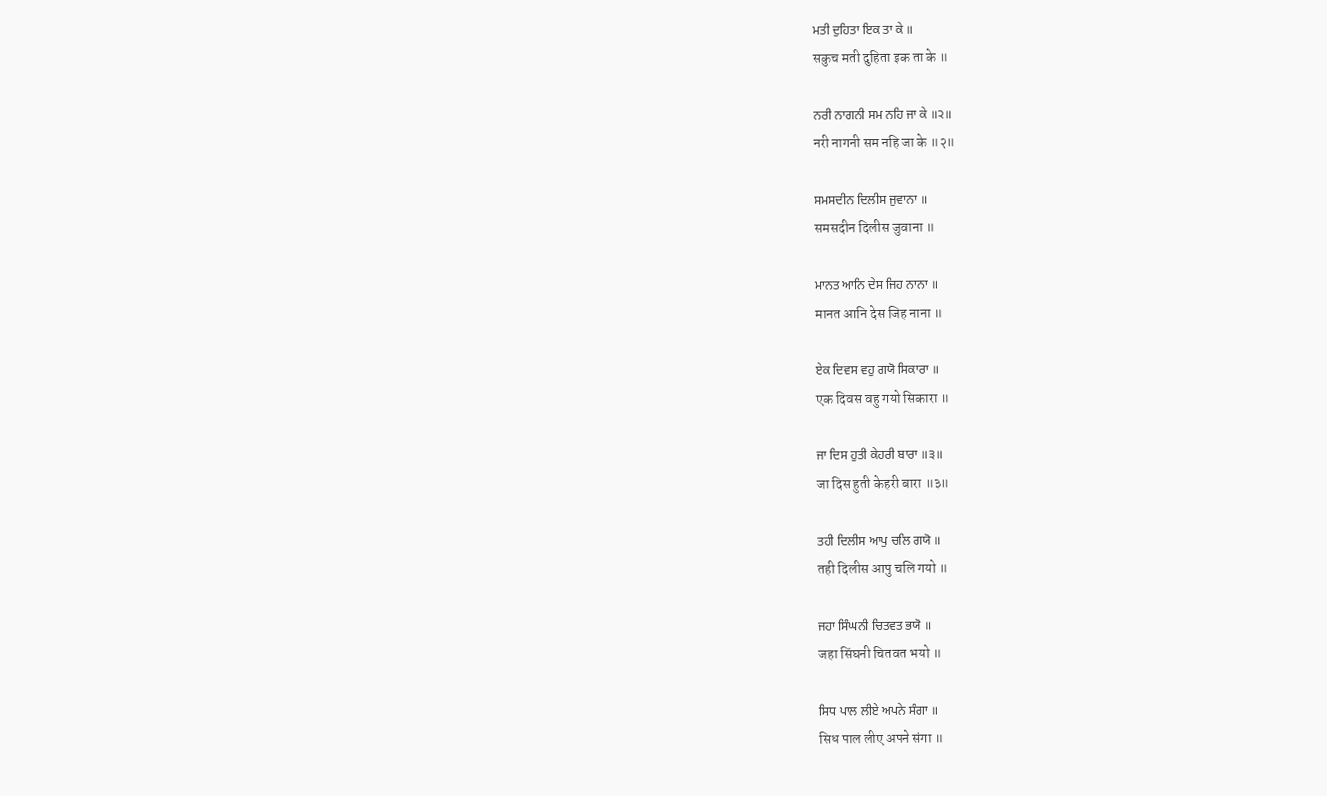ਮਤੀ ਦੁਹਿਤਾ ਇਕ ਤਾ ਕੇ ॥
सकुच मती दुहिता इक ता के ॥

ਨਰੀ ਨਾਗਨੀ ਸਮ ਨਹਿ ਜਾ ਕੇ ॥੨॥
नरी नागनी सम नहि जा के ॥२॥

ਸਮਸਦੀਨ ਦਿਲੀਸ ਜੁਵਾਨਾ ॥
समसदीन दिलीस जुवाना ॥

ਮਾਨਤ ਆਨਿ ਦੇਸ ਜਿਹ ਨਾਨਾ ॥
मानत आनि देस जिह नाना ॥

ਏਕ ਦਿਵਸ ਵਹੁ ਗਯੋ ਸਿਕਾਰਾ ॥
एक दिवस वहु गयो सिकारा ॥

ਜਾ ਦਿਸ ਹੁਤੀ ਕੇਹਰੀ ਬਾਰਾ ॥੩॥
जा दिस हुती केहरी बारा ॥३॥

ਤਹੀ ਦਿਲੀਸ ਆਪੁ ਚਲਿ ਗਯੋ ॥
तही दिलीस आपु चलि गयो ॥

ਜਹਾ ਸਿੰਘਨੀ ਚਿਤਵਤ ਭਯੋ ॥
जहा सिंघनी चितवत भयो ॥

ਸਿਧ ਪਾਲ ਲੀਏ ਅਪਨੇ ਸੰਗਾ ॥
सिध पाल लीए अपने संगा ॥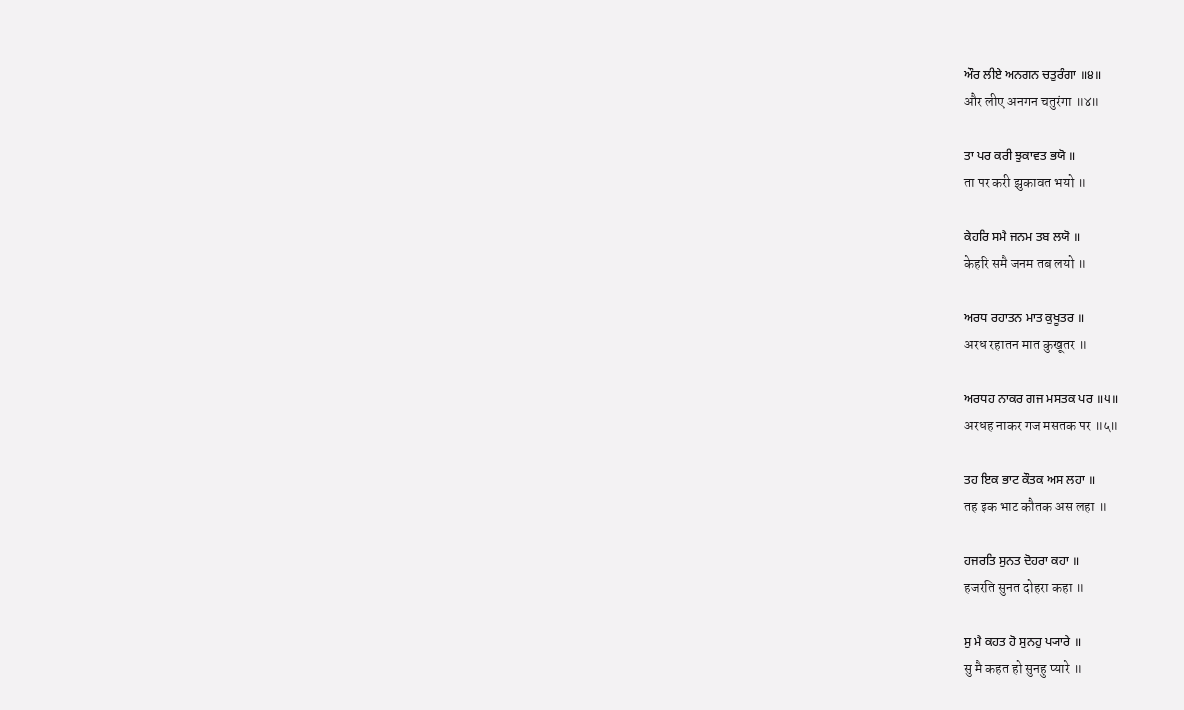ਔਰ ਲੀਏ ਅਨਗਨ ਚਤੁਰੰਗਾ ॥੪॥
और लीए अनगन चतुरंगा ॥४॥

ਤਾ ਪਰ ਕਰੀ ਝੁਕਾਵਤ ਭਯੋ ॥
ता पर करी झुकावत भयो ॥

ਕੇਹਰਿ ਸਮੈ ਜਨਮ ਤਬ ਲਯੋ ॥
केहरि समै जनम तब लयो ॥

ਅਰਧ ਰਹਾਤਨ ਮਾਤ ਕੁਖੂਤਰ ॥
अरध रहातन मात कुखूतर ॥

ਅਰਧਹ ਨਾਕਰ ਗਜ ਮਸਤਕ ਪਰ ॥੫॥
अरधह नाकर गज मसतक पर ॥५॥

ਤਹ ਇਕ ਭਾਟ ਕੌਤਕ ਅਸ ਲਹਾ ॥
तह इक भाट कौतक अस लहा ॥

ਹਜਰਤਿ ਸੁਨਤ ਦੋਹਰਾ ਕਹਾ ॥
हजरति सुनत दोहरा कहा ॥

ਸੁ ਮੈ ਕਹਤ ਹੋ ਸੁਨਹੁ ਪ੍ਯਾਰੇ ॥
सु मै कहत हो सुनहु प्यारे ॥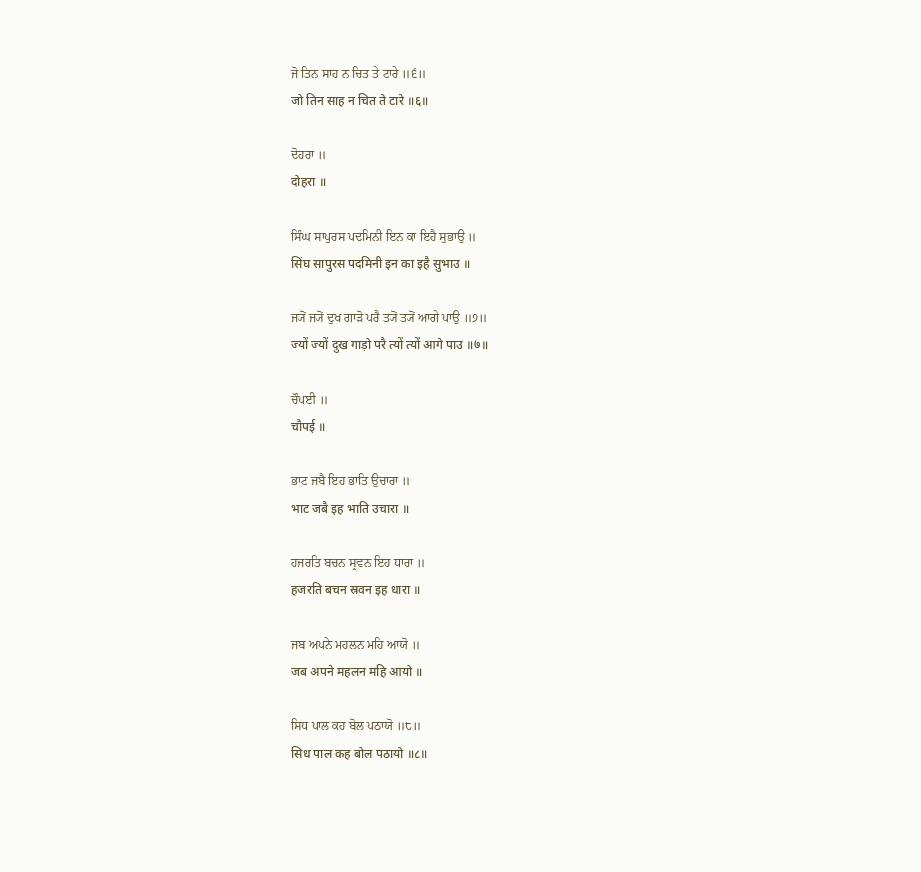ਜੋ ਤਿਨ ਸਾਹ ਨ ਚਿਤ ਤੇ ਟਾਰੇ ॥੬॥
जो तिन साह न चित ते टारे ॥६॥

ਦੋਹਰਾ ॥
दोहरा ॥

ਸਿੰਘ ਸਾਪੁਰਸ ਪਦਮਿਨੀ ਇਨ ਕਾ ਇਹੈ ਸੁਭਾਉ ॥
सिंघ सापुरस पदमिनी इन का इहै सुभाउ ॥

ਜ੍ਯੋਂ ਜ੍ਯੋਂ ਦੁਖ ਗਾੜੋ ਪਰੈ ਤ੍ਯੋਂ ਤ੍ਯੋਂ ਆਗੇ ਪਾਉ ॥੭॥
ज्यों ज्यों दुख गाड़ो परै त्यों त्यों आगे पाउ ॥७॥

ਚੌਪਈ ॥
चौपई ॥

ਭਾਟ ਜਬੈ ਇਹ ਭਾਤਿ ਉਚਾਰਾ ॥
भाट जबै इह भाति उचारा ॥

ਹਜਰਤਿ ਬਚਨ ਸ੍ਰਵਨ ਇਹ ਧਾਰਾ ॥
हजरति बचन स्रवन इह धारा ॥

ਜਬ ਅਪਨੇ ਮਹਲਨ ਮਹਿ ਆਯੋ ॥
जब अपने महलन महि आयो ॥

ਸਿਧ ਪਾਲ ਕਹ ਬੋਲ ਪਠਾਯੋ ॥੮॥
सिध पाल कह बोल पठायो ॥८॥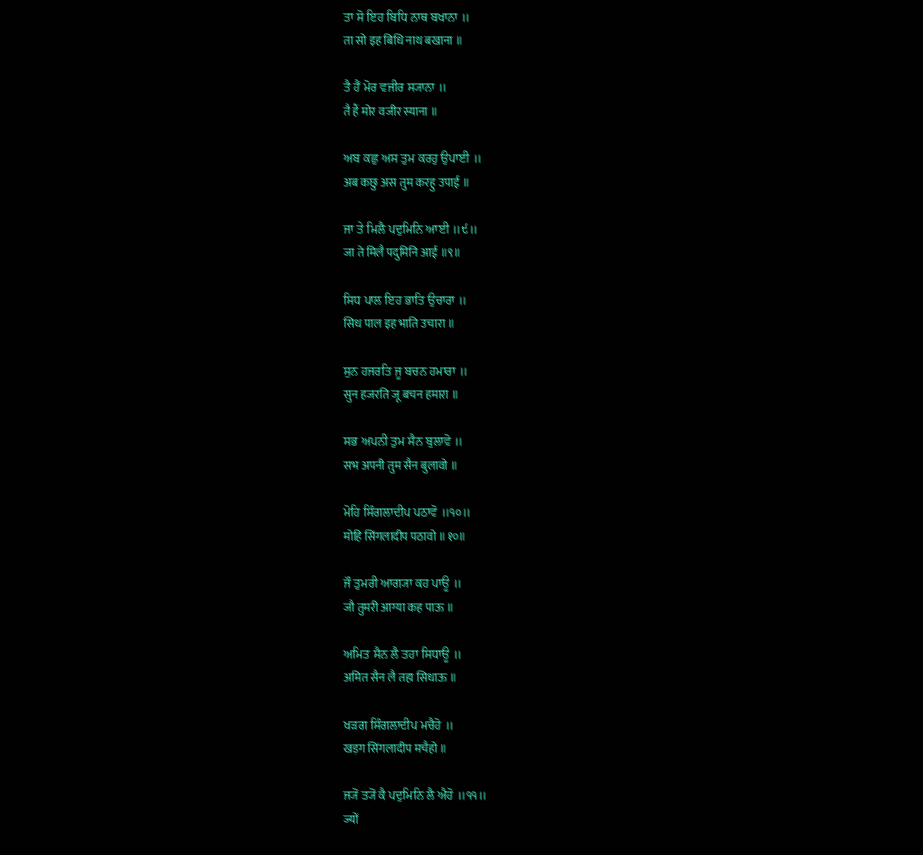ਤਾ ਸੋ ਇਹ ਬਿਧਿ ਨਾਥ ਬਖਾਨਾ ॥
ता सो इह बिधि नाथ बखाना ॥

ਤੈ ਹੈਂ ਮੋਰ ਵਜੀਰ ਸ੍ਯਾਨਾ ॥
तै हैं मोर वजीर स्याना ॥

ਅਬ ਕਛੁ ਅਸ ਤੁਮ ਕਰਹੁ ਉਪਾਈ ॥
अब कछु अस तुम करहु उपाई ॥

ਜਾ ਤੇ ਮਿਲੈ ਪਦੁਮਿਨਿ ਆਈ ॥੯॥
जा ते मिलै पदुमिनि आई ॥९॥

ਸਿਧ ਪਾਲ ਇਹ ਭਾਤਿ ਉਚਾਰਾ ॥
सिध पाल इह भाति उचारा ॥

ਸੁਨ ਹਜਰਤਿ ਜੂ ਬਚਨ ਹਮਾਰਾ ॥
सुन हजरति जू बचन हमारा ॥

ਸਭ ਅਪਨੀ ਤੁਮ ਸੈਨ ਬੁਲਾਵੋ ॥
सभ अपनी तुम सैन बुलावो ॥

ਮੋਹਿ ਸਿੰਗਲਾਦੀਪ ਪਠਾਵੋ ॥੧੦॥
मोहि सिंगलादीप पठावो ॥१०॥

ਜੌ ਤੁਮਰੀ ਆਗ੍ਯਾ ਕਹ ਪਾਊ ॥
जौ तुमरी आग्या कह पाऊ ॥

ਅਮਿਤ ਸੈਨ ਲੈ ਤਹਾ ਸਿਧਾਊ ॥
अमित सैन लै तहा सिधाऊ ॥

ਖੜਗ ਸਿੰਗਲਾਦੀਪ ਮਚੈਹੋ ॥
खड़ग सिंगलादीप मचैहो ॥

ਜ੍ਯੋਂ ਤ੍ਯੋਂ ਕੈ ਪਦੁਮਿਨਿ ਲੈ ਐਹੋ ॥੧੧॥
ज्यों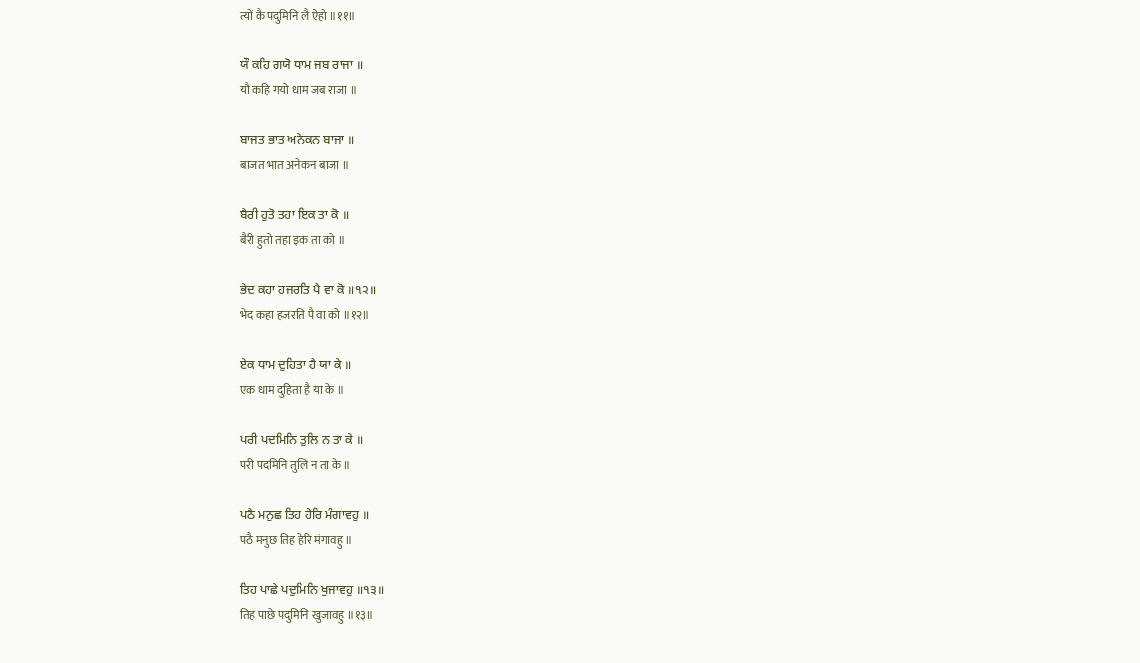त्यों कै पदुमिनि लै ऐहो ॥११॥

ਯੌ ਕਹਿ ਗਯੋ ਧਾਮ ਜਬ ਰਾਜਾ ॥
यौ कहि गयो धाम जब राजा ॥

ਬਾਜਤ ਭਾਤ ਅਨੇਕਨ ਬਾਜਾ ॥
बाजत भात अनेकन बाजा ॥

ਬੈਰੀ ਹੁਤੋ ਤਹਾ ਇਕ ਤਾ ਕੋ ॥
बैरी हुतो तहा इक ता को ॥

ਭੇਦ ਕਹਾ ਹਜਰਤਿ ਪੈ ਵਾ ਕੋ ॥੧੨॥
भेद कहा हजरति पै वा को ॥१२॥

ਏਕ ਧਾਮ ਦੁਹਿਤਾ ਹੈ ਯਾ ਕੇ ॥
एक धाम दुहिता है या के ॥

ਪਰੀ ਪਦਮਿਨਿ ਤੁਲਿ ਨ ਤਾ ਕੇ ॥
परी पदमिनि तुलि न ता के ॥

ਪਠੈ ਮਨੁਛ ਤਿਹ ਹੇਰਿ ਮੰਗਾਵਹੁ ॥
पठै मनुछ तिह हेरि मंगावहु ॥

ਤਿਹ ਪਾਛੇ ਪਦੁਮਿਨਿ ਖੁਜਾਵਹੁ ॥੧੩॥
तिह पाछे पदुमिनि खुजावहु ॥१३॥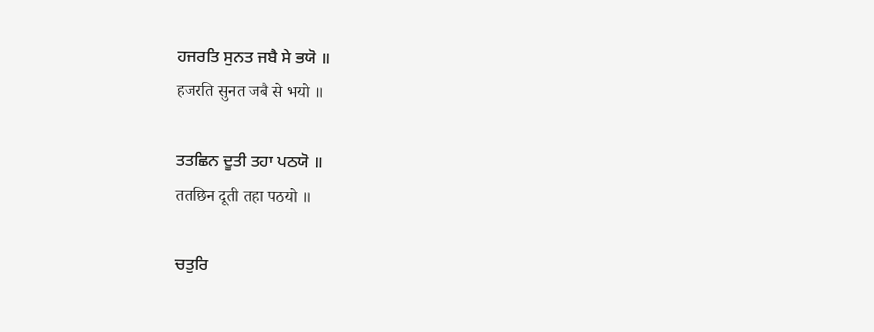ਹਜਰਤਿ ਸੁਨਤ ਜਬੈ ਸੇ ਭਯੋ ॥
हजरति सुनत जबै से भयो ॥

ਤਤਛਿਨ ਦੂਤੀ ਤਹਾ ਪਠਯੋ ॥
ततछिन दूती तहा पठयो ॥

ਚਤੁਰਿ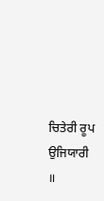ਚਿਤੇਰੀ ਰੂਪ ਉਜਿਯਾਰੀ ॥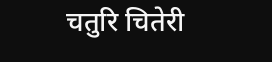चतुरि चितेरी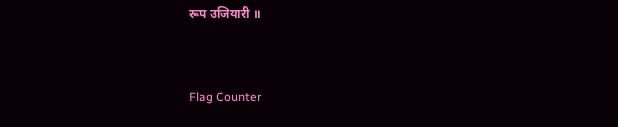रूप उजियारी ॥


Flag Counter